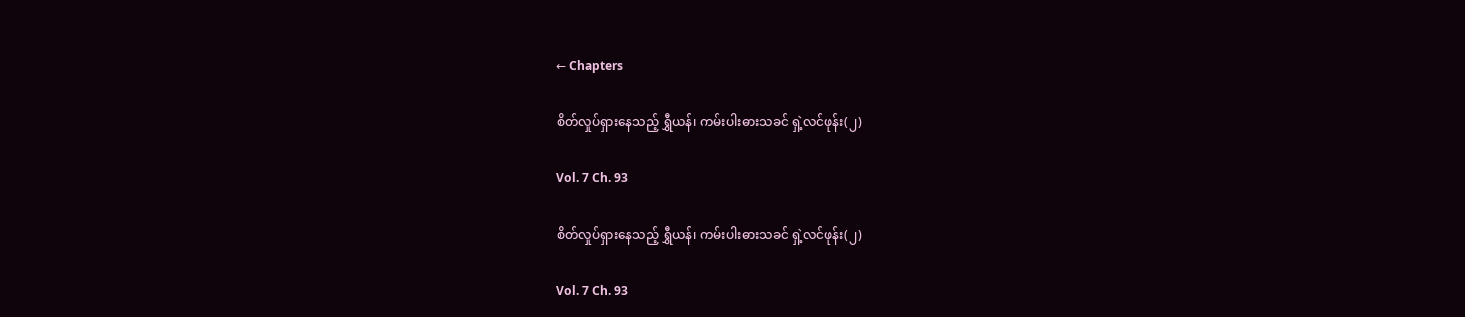← Chapters

စိတ်လှုပ်ရှားနေသည့် ရွှီယန်၊ ကမ်းပါးဓားသခင် ရှဲ့လင်ဖုန်း(၂)

Vol. 7 Ch. 93

စိတ်လှုပ်ရှားနေသည့် ရွှီယန်၊ ကမ်းပါးဓားသခင် ရှဲ့လင်ဖုန်း(၂)

Vol. 7 Ch. 93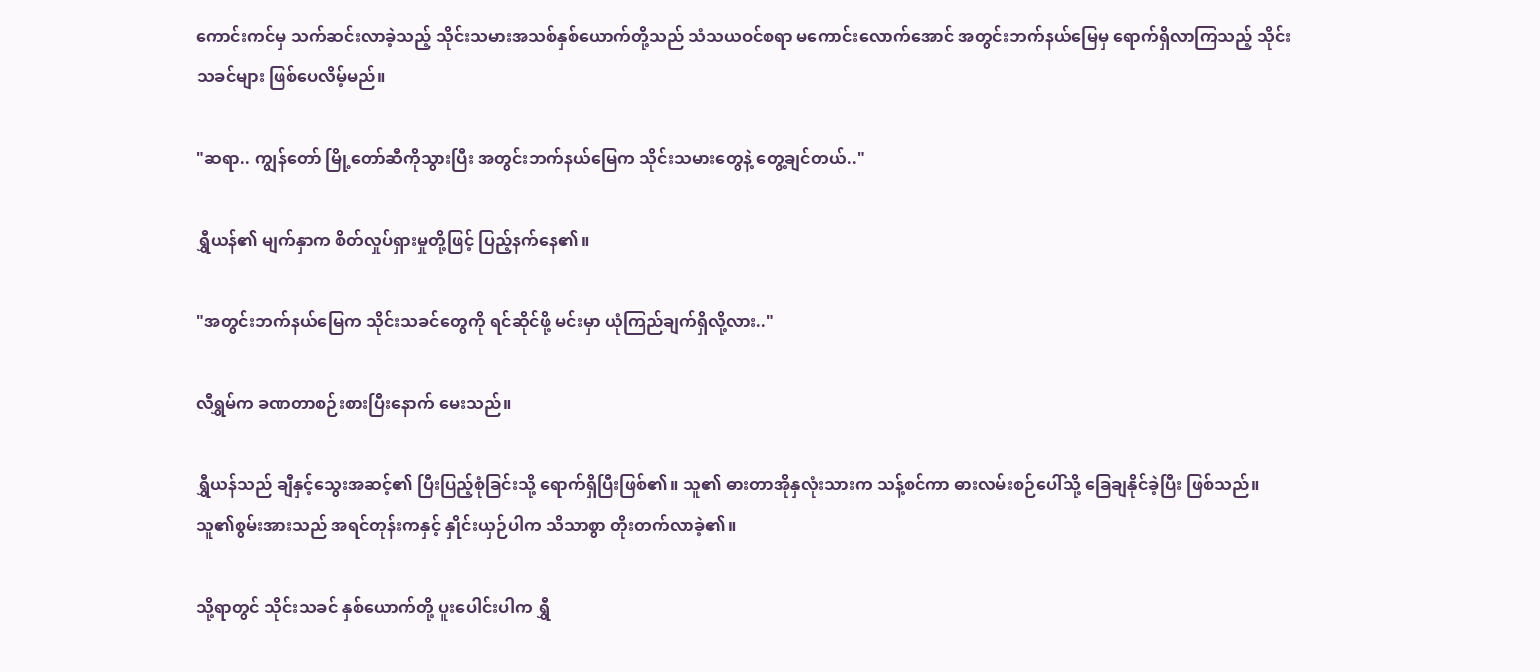ကောင်းကင်မှ သက်ဆင်းလာခဲ့သည့် သိုင်းသမားအသစ်နှစ်ယောက်တို့သည် သံသယဝင်စရာ မကောင်းလောက်အောင် အတွင်းဘက်နယ်မြေမှ ရောက်ရှိလာကြသည့် သိုင်းသခင်များ ဖြစ်ပေလိမ့်မည်။

"ဆရာ.. ကျွန်တော် မြို့တော်ဆီကိုသွားပြီး အတွင်းဘက်နယ်မြေက သိုင်းသမားတွေနဲ့ တွေ့ချင်တယ်.."

ရွှီယန်၏ မျက်နှာက စိတ်လှုပ်ရှားမှုတို့ဖြင့် ပြည့်နက်နေ၏။

"အတွင်းဘက်နယ်မြေက သိုင်းသခင်တွေကို ရင်ဆိုင်ဖို့ မင်းမှာ ယုံကြည်ချက်ရှိလို့လား.."

လီရွှမ်က ခဏတာစဉ်းစားပြီးနောက် မေးသည်။

ရွှီယန်သည် ချီနှင့်သွေးအဆင့်၏ ပြီးပြည့်စုံခြင်းသို့ ရောက်ရှိပြီးဖြစ်၏။ သူ၏ ဓားတာအိုနှလုံးသားက သန့်စင်ကာ ဓားလမ်းစဉ်ပေါ်သို့ ခြေချနိုင်ခဲ့ပြီး ဖြစ်သည်။ သူ၏စွမ်းအားသည် အရင်တုန်းကနှင့် နှိုင်းယှဉ်ပါက သိသာစွာ တိုးတက်လာခဲ့၏။

သို့ရာတွင် သိုင်းသခင် နှစ်ယောက်တို့ ပူးပေါင်းပါက ရွှီ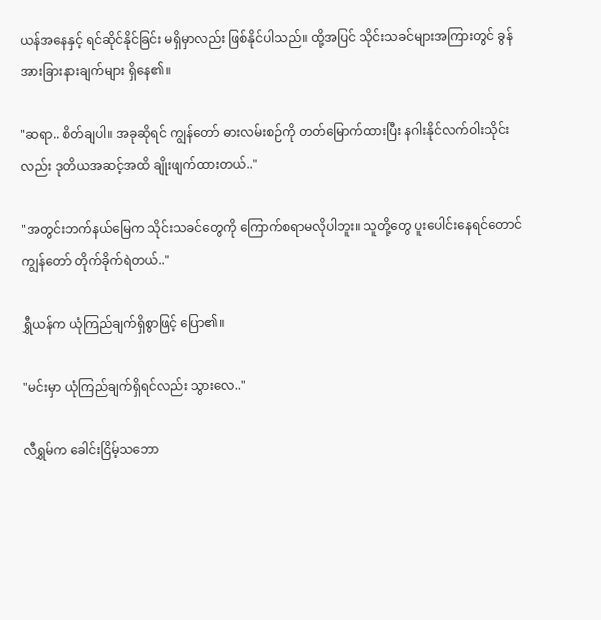ယန်အနေနှင့် ရင်ဆိုင်နိုင်ခြင်း မရှိမှာလည်း ဖြစ်နိုင်ပါသည်။ ထို့အပြင် သိုင်းသခင်များအကြားတွင် ခွန်အားခြားနားချက်များ ရှိနေ၏။

"ဆရာ.. စိတ်ချပါ။ အခုဆိုရင် ကျွန်တော် ဓားလမ်းစဉ်ကို တတ်မြောက်ထားပြီး နဂါးနိုင်လက်ဝါးသိုင်းလည်း ဒုတိယအဆင့်အထိ ချိုးဖျက်ထားတယ်.."

"အတွင်းဘက်နယ်မြေက သိုင်းသခင်တွေကို ကြောက်စရာမလိုပါဘူး။ သူတို့တွေ ပူးပေါင်းနေရင်တောင် ကျွန်တော် တိုက်ခိုက်ရဲတယ်.."

ရွှီယန်က ယုံကြည်ချက်ရှိစွာဖြင့် ပြော၏။

"မင်းမှာ ယုံကြည်ချက်ရှိရင်လည်း သွားလေ.."

လီရွှမ်က ခေါင်းငြိမ့်သဘော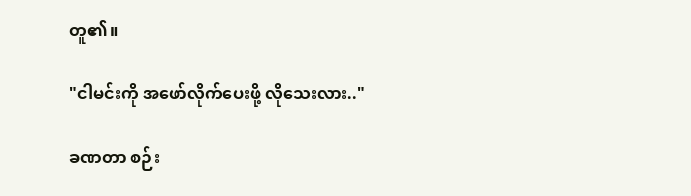တူ၏။

"ငါမင်းကို အဖော်လိုက်ပေးဖို့ လိုသေးလား.."

ခဏတာ စဉ်း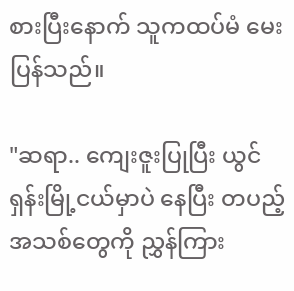စားပြီးနောက် သူကထပ်မံ မေးပြန်သည်။

"ဆရာ.. ကျေးဇူးပြုပြီး ယွင်ရှန်းမြို့ငယ်မှာပဲ နေပြီး တပည့်အသစ်တွေကို ညွှန်ကြား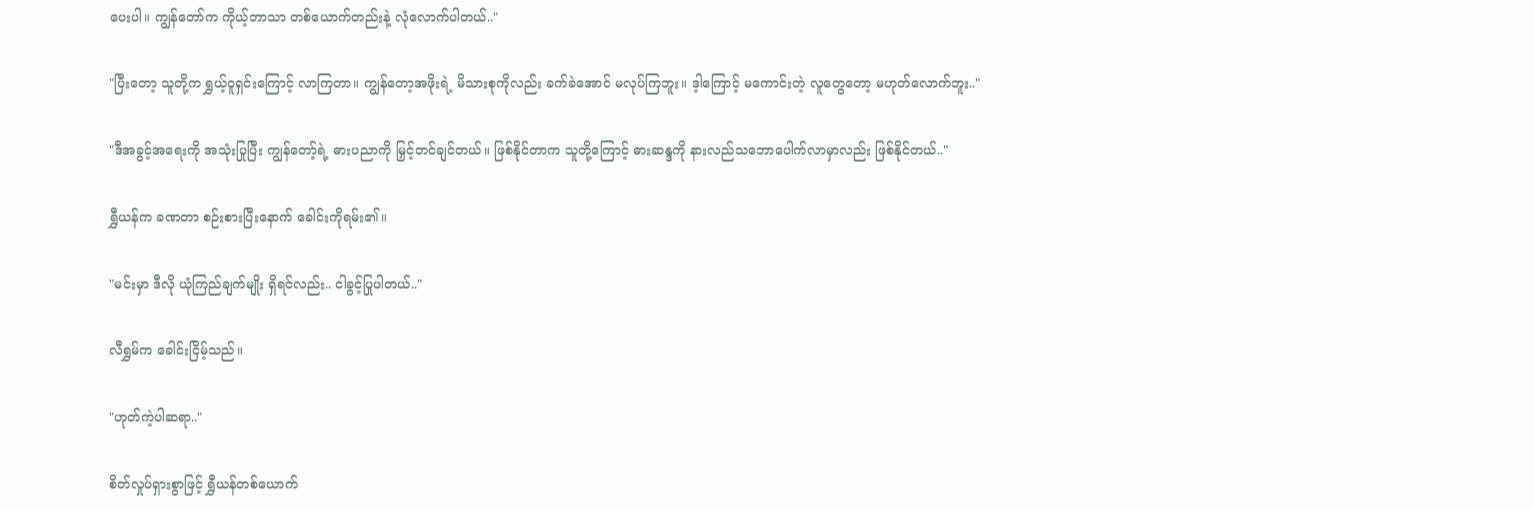ပေးပါ။ ကျွန်တော်က ကိုယ့်ဘာသာ တစ်ယောက်တည်းနဲ့ လုံလောက်ပါတယ်.."

"ပြီးတော့ သူတို့က ရွှယ့်ဝူရှင်းကြောင့် လာကြတာ။ ကျွန်တော့အဖိုးရဲ့ မိသားစုကိုလည်း ခက်ခဲအောင် မလုပ်ကြဘူး။ ဒ့ါကြောင့် မကောင်းတဲ့ လူတွေတော့ မဟုတ်လောက်ဘူး.."

"ဒီအခွင့်အရေးကို အသုံးပြုပြီး ကျွန်တော့်ရဲ့ ဓားပညာကို မြှင့်တင်ချင်တယ်။ ဖြစ်နိုင်တာက သူတို့ကြောင့် ဓားဆန္ဒကို နားလည်သဘောပေါက်လာမှာလည်း ဖြစ်နိုင်တယ်.."

ရွှီယန်က ခဏတာ စဉ်းစားပြီးနောက် ခေါင်းကိုရမ်း၏။

"မင်းမှာ ဒီလို ယုံကြည်ချက်မျိုး ရှိရင်လည်း.. ငါခွင့်ပြုပါတယ်.."

လီရွှမ်က ခေါင်းငြိမ့်သည်။

"ဟုတ်ကဲ့ပါဆရာ.."

စိတ်လှုပ်ရှားစွာဖြင့် ရွှီယန်တစ်ယောက်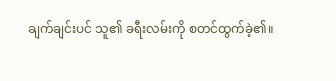ချက်ချင်းပင် သူ၏ ခရီးလမ်းကို စတင်ထွက်ခဲ့၏။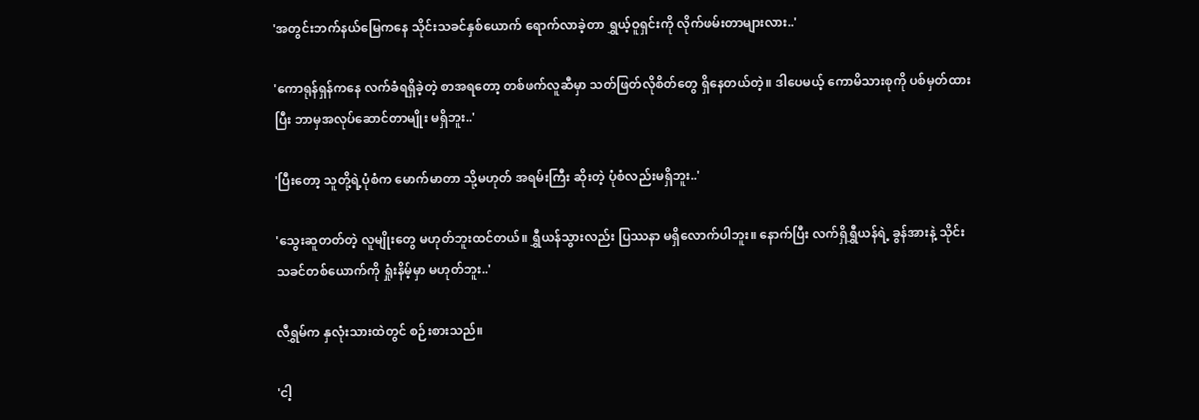'အတွင်းဘက်နယ်မြေကနေ သိုင်းသခင်နှစ်ယောက် ရောက်လာခဲ့တာ ရွှယ့်ဝူရှင်းကို လိုက်ဖမ်းတာများလား..'

'ကောရုန်ရှန်ကနေ လက်ခံရရှိခဲ့တဲ့ စာအရတော့ တစ်ဖက်လူဆီမှာ သတ်ဖြတ်လိုစိတ်တွေ ရှိနေတယ်တဲ့။ ဒါပေမယ့် ကောမိသားစုကို ပစ်မှတ်ထားပြီး ဘာမှအလုပ်ဆောင်တာမျိုး မရှိဘူး..'

'ပြီးတော့ သူတို့ရဲ့ပုံစံက မောက်မာတာ သို့မဟုတ် အရမ်းကြီး ဆိုးတဲ့ ပုံစံလည်းမရှိဘူး..'

'သွေးဆူတတ်တဲ့ လူမျိုးတွေ မဟုတ်ဘူးထင်တယ်။ ရွှီယန်သွားလည်း ပြဿနာ မရှိလောက်ပါဘူး။ နောက်ပြီး လက်ရှိရွှီယန်ရဲ့ ခွန်အားနဲ့ သိုင်းသခင်တစ်ယောက်ကို ရှုံးနိမ့်မှာ မဟုတ်ဘူး..'

လီရွှမ်က နှလုံးသားထဲတွင် စဉ်းစားသည်။

'ငါ့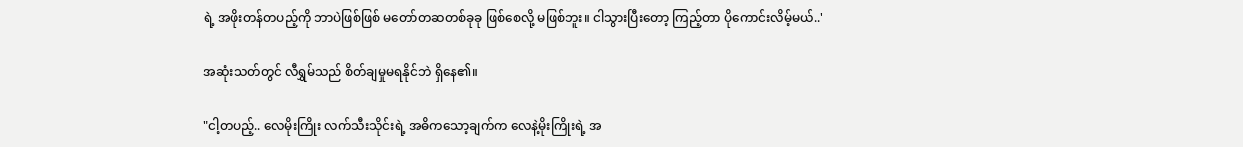ရဲ့ အဖိုးတန်တပည့်ကို ဘာပဲဖြစ်ဖြစ် မတော်တဆတစ်ခုခု ဖြစ်စေလို့ မဖြစ်ဘူး။ ငါသွားပြီးတော့ ကြည့်တာ ပိုကောင်းလိမ့်မယ်..'

အဆုံးသတ်တွင် လီရွှမ်သည် စိတ်ချမှုမရနိုင်ဘဲ ရှိနေ၏။

"ငါ့တပည့်.. လေမိုးကြိုး လက်သီးသိုင်းရဲ့ အဓိကသော့ချက်က လေနဲ့မိုးကြိုးရဲ့ အ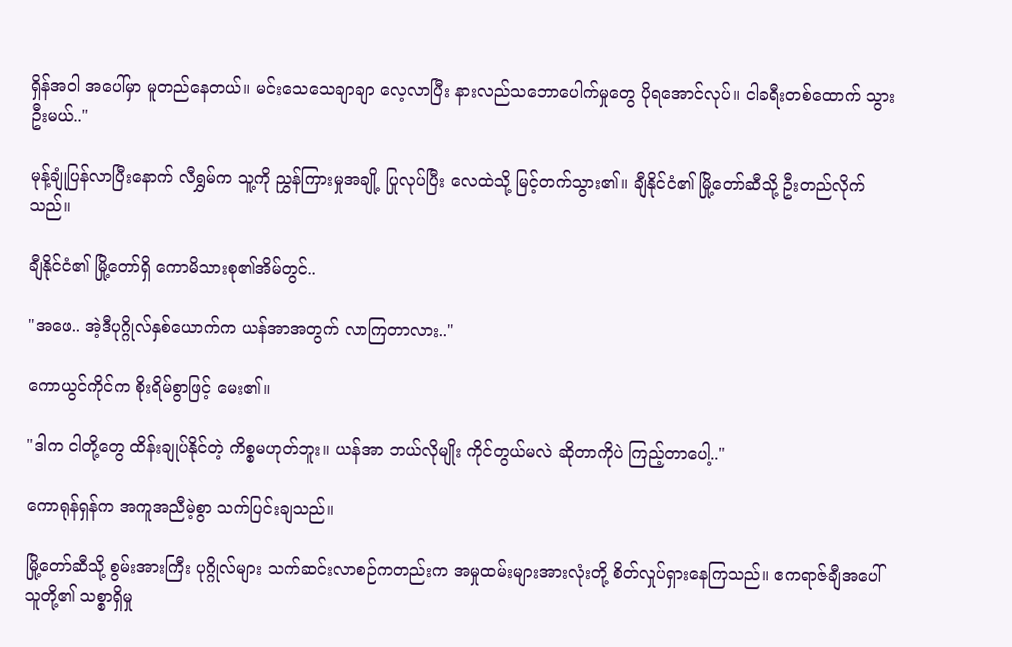ရှိန်အဝါ အပေါ်မှာ မူတည်နေတယ်။ မင်းသေသေချာချာ လေ့လာပြီး နားလည်သဘောပေါက်မှုတွေ ပိုရအောင်လုပ်။ ငါခရီးတစ်ထောက် သွားဦးမယ်.."

မုန့်ချုံပြန်လာပြီးနောက် လီရွှမ်က သူ့ကို ညွှန်ကြားမှုအချို့ ပြုလုပ်ပြီး လေထဲသို့ မြင့်တက်သွား၏။ ချီနိုင်ငံ၏ မြို့တော်ဆီသို့ ဦးတည်လိုက်သည်။

ချီနိုင်ငံ၏ မြို့တော်ရှိ ကောမိသားစု၏အိမ်တွင်..

"အဖေ.. အဲ့ဒီပုဂ္ဂိုလ်နှစ်ယောက်က ယန်အာအတွက် လာကြတာလား.."

ကောယွင်ကိုင်က စိုးရိမ်စွာဖြင့် မေး၏။

"ဒါက ငါတို့တွေ ထိန်းချုပ်နိုင်တဲ့ ကိစ္စမဟုတ်ဘူး။ ယန်အာ ဘယ်လိုမျိုး ကိုင်တွယ်မလဲ ဆိုတာကိုပဲ ကြည့်တာပေါ့.."

ကောရုန်ရှန်က အကူအညီမဲ့စွာ သက်ပြင်းချသည်။

မြို့တော်ဆီသို့ စွမ်းအားကြီး ပုဂ္ဂိုလ်များ သက်ဆင်းလာစဉ်ကတည်းက အမှုထမ်းများအားလုံးတို့ စိတ်လှုပ်ရှားနေကြသည်။ ဧကရာဇ်ချီအပေါ် သူတို့၏ သစ္စာရှိမှု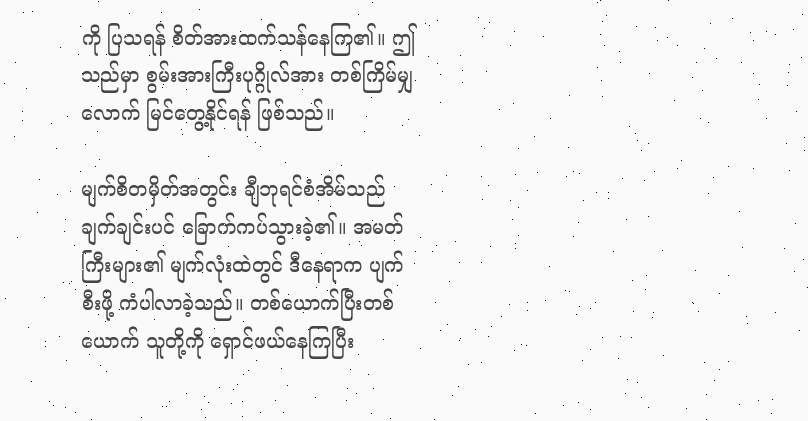ကို ပြသရန် စိတ်အားထက်သန်နေကြ၏။ ဤသည်မှာ စွမ်းအားကြီးပုဂ္ဂိုလ်အား တစ်ကြိမ်မျှလောက် မြင်တွေ့နိုင်ရန် ဖြစ်သည်။

မျက်စိတမှိတ်အတွင်း ချီဘုရင်စံအိမ်သည် ချက်ချင်းပင် ခြောက်ကပ်သွားခဲ့၏။ အမတ်ကြီးများ၏ မျက်လုံးထဲတွင် ဒီနေရာက ပျက်စီးဖို့ ကံပါလာခဲ့သည်။ တစ်ယောက်ပြီးတစ်ယောက် သူတို့ကို ရှောင်ဖယ်နေကြပြီး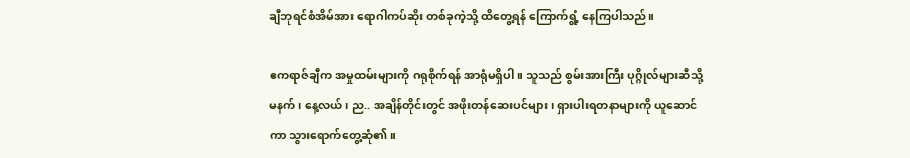ချီဘုရင်စံအိမ်အား ရောဂါကပ်ဆိုး တစ်ခုကဲ့သို့ ထိတွေ့ရန် ကြောက်ရွံ့ နေကြပါသည်။

ဧကရာဇ်ချီက အမှုထမ်းများကို ဂရုစိုက်ရန် အာရုံမရှိပါ။ သူသည် စွမ်းအားကြီး ပုဂ္ဂိုလ်များဆီသို့ မနက်၊ နေ့လယ်၊ ည.. အချိန်တိုင်းတွင် အဖိုးတန်ဆေးပင်များ၊ ရှားပါးရတနာများကို ယူဆောင်ကာ သွားရောက်တွေ့ဆုံ၏။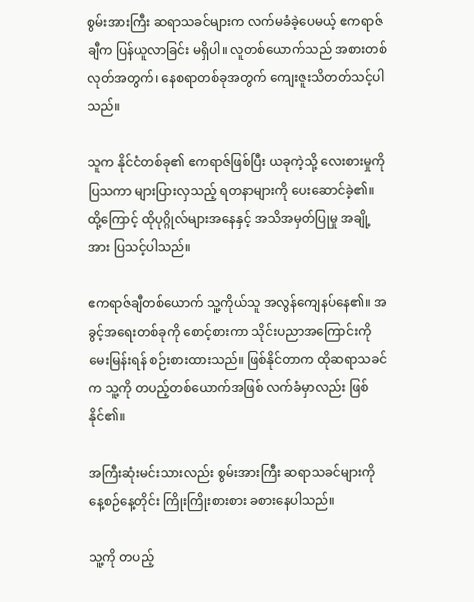စွမ်းအားကြီး ဆရာသခင်များက လက်မခံခဲ့ပေမယ့် ဧကရာဇ်ချီက ပြန်ယူလာခြင်း မရှိပါ။ လူတစ်ယောက်သည် အစားတစ်လုတ်အတွက်၊ နေစရာတစ်ခုအတွက် ကျေးဇူးသိတတ်သင့်ပါသည်။

သူက နိုင်ငံတစ်ခု၏ ဧကရာဇ်ဖြစ်ပြီး ယခုကဲ့သို့ လေးစားမှုကို ပြသကာ များပြားလှသည့် ရတနာများကို ပေးဆောင်ခဲ့၏။ ထို့ကြောင့် ထိုပုဂ္ဂိုလ်များအနေနှင့် အသိအမှတ်ပြုမှု အချို့အား ပြသင့်ပါသည်။

ဧကရာဇ်ချီတစ်ယောက် သူ့ကိုယ်သူ အလွန်ကျေနပ်နေ၏။ အခွင့်အရေးတစ်ခုကို စောင့်စားကာ သိုင်းပညာအကြောင်းကို မေးမြန်းရန် စဉ်းစားထားသည်။ ဖြစ်နိုင်တာက ထိုဆရာသခင်က သူ့ကို တပည့်တစ်ယောက်အဖြစ် လက်ခံမှာလည်း ဖြစ်နိုင်၏။

အကြီးဆုံးမင်းသားလည်း စွမ်းအားကြီး ဆရာသခင်များကို နေ့စဉ်နေ့တိုင်း ကြိုးကြိုးစားစား ခစားနေပါသည်။

သူ့ကို တပည့်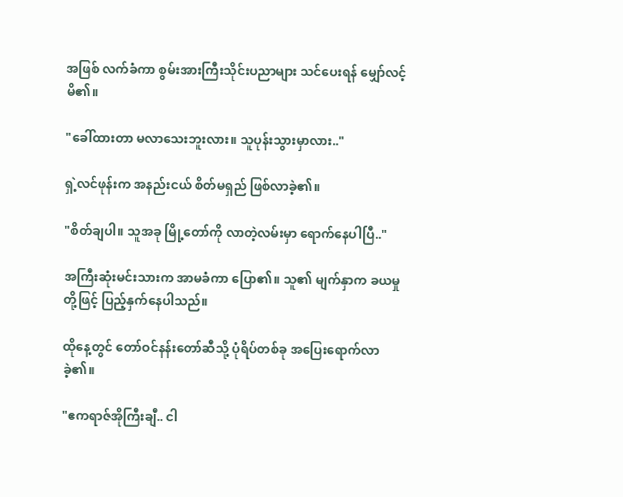အဖြစ် လက်ခံကာ စွမ်းအားကြီးသိုင်းပညာများ သင်ပေးရန် မျှော်လင့်မိ၏။

"ခေါ်ထားတာ မလာသေးဘူးလား။ သူပုန်းသွားမှာလား.."

ရှဲ့လင်ဖုန်းက အနည်းငယ် စိတ်မရှည် ဖြစ်လာခဲ့၏။

"စိတ်ချပါ။ သူအခု မြို့တော်ကို လာတဲ့လမ်းမှာ ရောက်နေပါပြီ.."

အကြီးဆုံးမင်းသားက အာမခံကာ ပြော၏။ သူ၏ မျက်နှာက ခယမှုတို့ဖြင့် ပြည့်နှက်နေပါသည်။

ထိုနေ့တွင် တော်ဝင်နန်းတော်ဆီသို့ ပုံရိပ်တစ်ခု အပြေးရောက်လာခဲ့၏။

"ဧကရာဇ်အိုကြီးချီ.. ငါ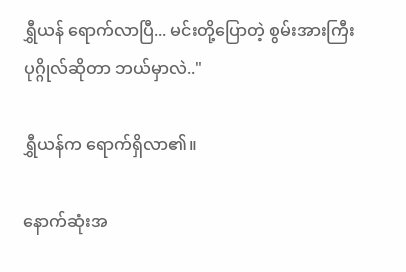ရွှီယန် ရောက်လာပြီ... မင်းတို့ပြောတဲ့ စွမ်းအားကြီး ပုဂ္ဂိုလ်ဆိုတာ ဘယ်မှာလဲ.."

ရွှီယန်က ရောက်ရှိလာ၏။

နောက်ဆုံးအ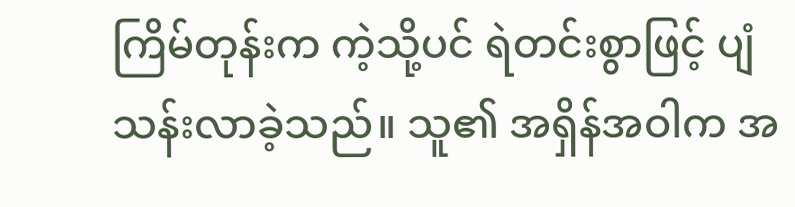ကြိမ်တုန်းက ကဲ့သို့ပင် ရဲတင်းစွာဖြင့် ပျံသန်းလာခဲ့သည်။ သူ၏ အရှိန်အဝါက အ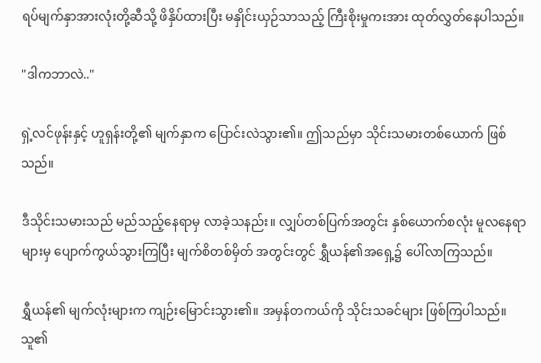ရပ်မျက်နှာအားလုံးတို့ဆီသို့ ဖိနှိပ်ထားပြီး မနှိုင်းယှဉ်သာသည့် ကြီးစိုးမှုကးအား ထုတ်လွှတ်နေပါသည်။

"ဒါကဘာလဲ.."

ရှဲ့လင်ဖုန်းနှင့် ဟူရှန်းတို့၏ မျက်နှာက ပြောင်းလဲသွား၏။ ဤသည်မှာ သိုင်းသမားတစ်ယောက် ဖြစ်သည်။

ဒီသိုင်းသမားသည် မည်သည့်နေရာမှ လာခဲ့သနည်း။ လျှပ်တစ်ပြက်အတွင်း နှစ်ယောက်စလုံး မူလနေရာများမှ ပျောက်ကွယ်သွားကြပြီး မျက်စိတစ်မှိတ် အတွင်းတွင် ရွှီယန်၏အရှေ့၌ ပေါ်လာကြသည်။

ရွှီယန်၏ မျက်လုံးများက ကျဉ်းမြောင်းသွား၏။ အမှန်တကယ်ကို သိုင်းသခင်များ ဖြစ်ကြပါသည်။ သူ၏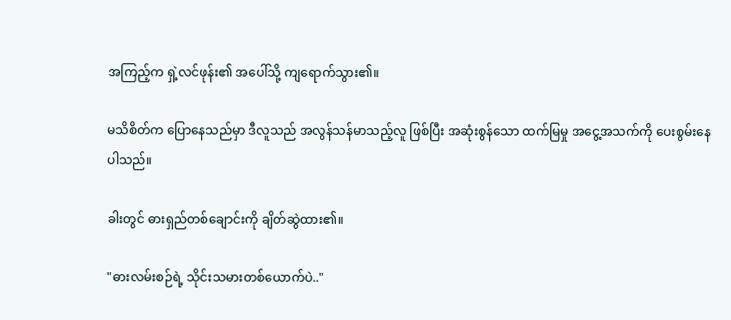အကြည့်က ရှဲ့လင်ဖုန်း၏ အပေါ်သို့ ကျရောက်သွား၏။

မသိစိတ်က ပြောနေသည်မှာ ဒီလူသည် အလွန်သန်မာသည့်လူ ဖြစ်ပြီး အဆုံးစွန်သော ထက်မြမှု အငွေ့အသက်ကို ပေးစွမ်းနေပါသည်။

ခါးတွင် ဓားရှည်တစ်ချောင်းကို ချိတ်ဆွဲထား၏။

"ဓားလမ်းစဉ်ရဲ့ သိုင်းသမားတစ်ယောက်ပဲ.."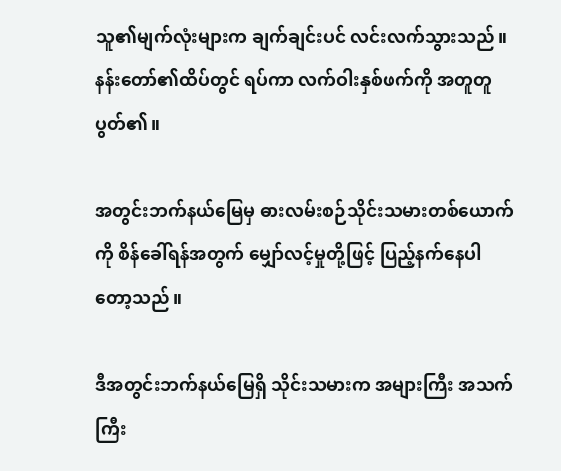သူ၏မျက်လုံးများက ချက်ချင်းပင် လင်းလက်သွားသည်။ နန်းတော်၏ထိပ်တွင် ရပ်ကာ လက်ဝါးနှစ်ဖက်ကို အတူတူပွတ်၏။

အတွင်းဘက်နယ်မြေမှ ဓားလမ်းစဉ်သိုင်းသမားတစ်ယောက်ကို စိန်ခေါ်ရန်အတွက် မျှော်လင့်မှုတို့ဖြင့် ပြည့်နက်နေပါတော့သည်။

ဒီအတွင်းဘက်နယ်မြေရှိ သိုင်းသမားက အများကြီး အသက်ကြီး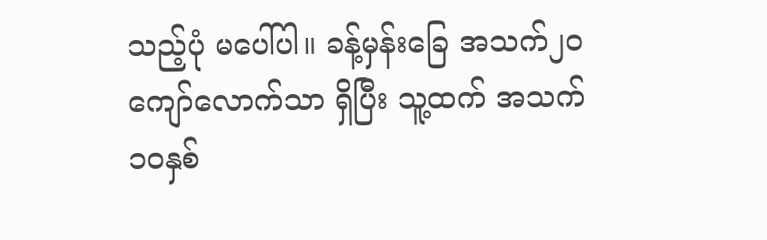သည့်ပုံ မပေါ်ပါ။ ခန့်မှန်းခြေ အသက်၂၀ကျော်လောက်သာ ရှိပြီး သူ့ထက် အသက်၁၀နှစ်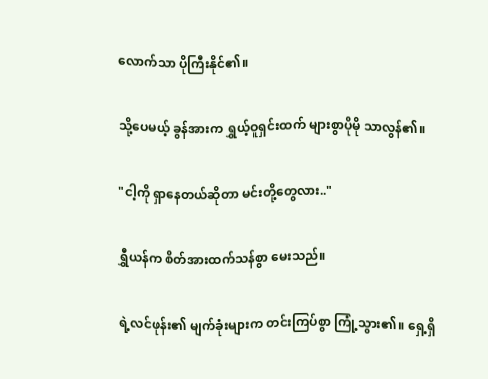လောက်သာ ပိုကြီးနိုင်၏။

သို့ပေမယ့် ခွန်အားက ရွှယ့်ဝူရှင်းထက် များစွာပိုမို သာလွန်၏။

"ငါ့ကို ရှာနေတယ်ဆိုတာ မင်းတို့တွေလား.."

ရွှီယန်က စိတ်အားထက်သန်စွာ မေးသည်။

ရဲ့လင်ဖုန်း၏ မျက်ခုံးများက တင်းကြပ်စွာ ကြုံ့သွား၏။ ရှေ့ရှိ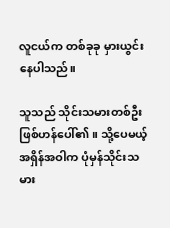လူငယ်က တစ်ခုခု မှားယွင်းနေပါသည်။

သူသည် သိုင်းသမားတစ်ဦး ဖြစ်ဟန်ပေါ်၏။ သို့ပေမယ့် အရှိန်အဝါက ပုံမှန်သိုင်းသမား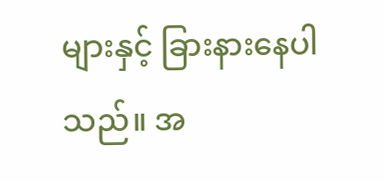များနှင့် ခြားနားနေပါသည်။ အ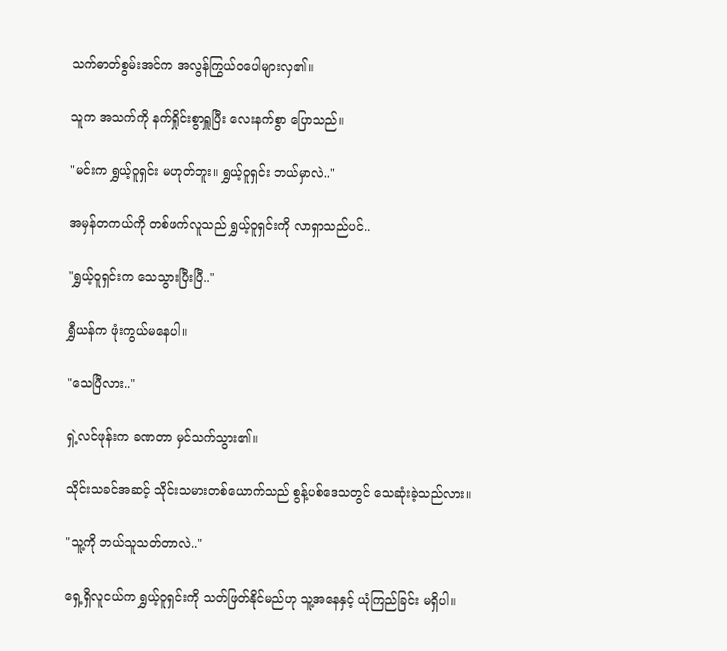သက်ဓာတ်စွမ်းအင်က အလွန်ကြွယ်ဝပေါများလှ၏။

သူက အသက်ကို နက်ရှိုင်းစွာရှူပြီး လေးနက်စွာ ပြောသည်။

"မင်းက ရွှယ့်ဝူရှင်း မဟုတ်ဘူး။ ရွှယ့်ဝူရှင်း ဘယ်မှာလဲ.."

အမှန်တကယ်ကို တစ်ဖက်လူသည် ရွှယ့်ဝူရှင်းကို လာရှာသည်ပင်..

"ရွှယ့်ဝူရှင်းက သေသွားပြီးပြီ.."

ရွှီယန်က ဖုံးကွယ်မနေပါ။

"သေပြီလား.."

ရှဲ့လင်ဖုန်းက ခဏတာ မှင်သက်သွား၏။

သိုင်းသခင်အဆင့် သိုင်းသမားတစ်ယောက်သည် စွန့်ပစ်ဒေသတွင် သေဆုံးခဲ့သည်လား။

"သူ့ကို ဘယ်သူသတ်တာလဲ.."

ရှေ့ရှိလူငယ်က ရွှယ့်ဝူရှင်းကို သတ်ဖြတ်နိုင်မည်ဟု သူ့အနေနှင့် ယုံကြည်ခြင်း မရှိပါ။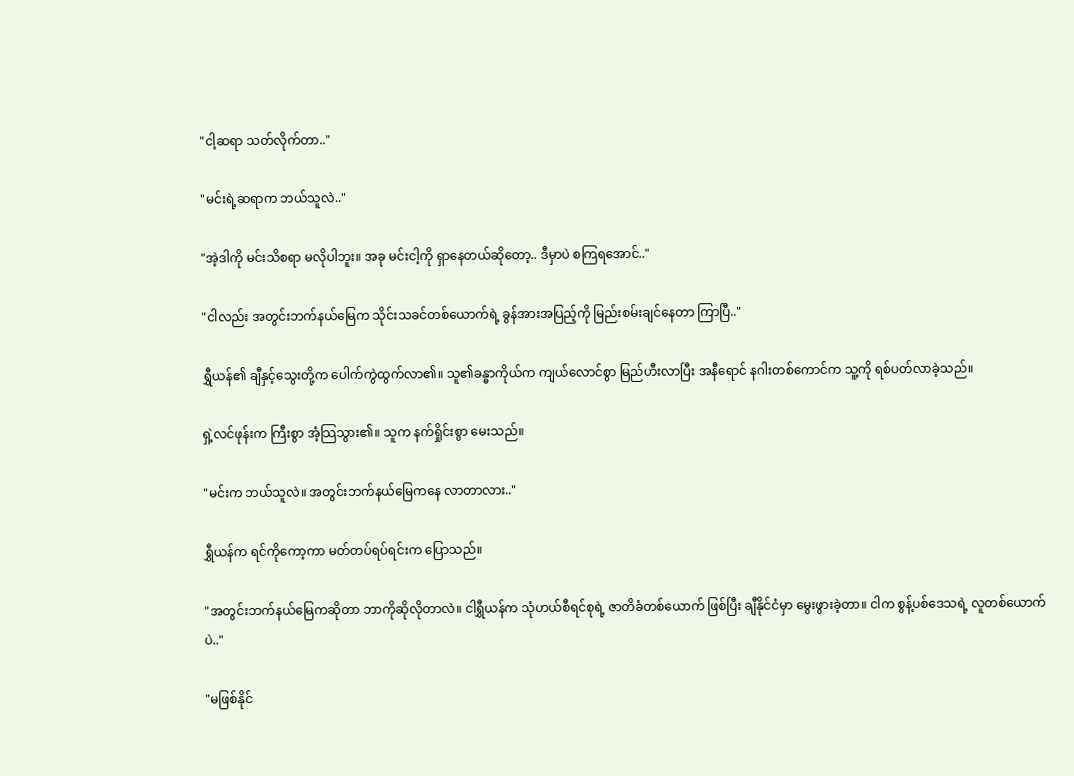"ငါ့ဆရာ သတ်လိုက်တာ.."

"မင်းရဲ့ဆရာက ဘယ်သူလဲ.."

"အဲ့ဒါကို မင်းသိစရာ မလိုပါဘူး။ အခု မင်းငါ့ကို ရှာနေတယ်ဆိုတော့.. ဒီမှာပဲ စကြရအောင်.."

"ငါလည်း အတွင်းဘက်နယ်မြေက သိုင်းသခင်တစ်ယောက်ရဲ့ ခွန်အားအပြည့်ကို မြည်းစမ်းချင်နေတာ ကြာပြီ.."

ရွှီယန်၏ ချီနှင့်သွေးတို့က ပေါက်ကွဲထွက်လာ၏။ သူ၏ခန္ဓာကိုယ်က ကျယ်လောင်စွာ မြည်ဟီးလာပြီး အနီရောင် နဂါးတစ်ကောင်က သူ့ကို ရစ်ပတ်လာခဲ့သည်။

ရှဲ့လင်ဖုန်းက ကြီးစွာ အံ့သြသွား၏။ သူက နက်ရှိုင်းစွာ မေးသည်။

"မင်းက ဘယ်သူလဲ။ အတွင်းဘက်နယ်မြေကနေ လာတာလား.."

ရွှီယန်က ရင်ကိုကော့ကာ မတ်တပ်ရပ်ရင်းက ပြောသည်။

"အတွင်းဘက်နယ်မြေကဆိုတာ ဘာကိုဆိုလိုတာလဲ။ ငါရွှီယန်က သုံဟယ်စီရင်စုရဲ့ ဇာတိခံတစ်ယောက် ဖြစ်ပြီး ချီနိုင်ငံမှာ မွေးဖွားခဲ့တာ။ ငါက စွန့်ပစ်ဒေသရဲ့ လူတစ်ယောက်ပဲ.."

"မဖြစ်နိုင်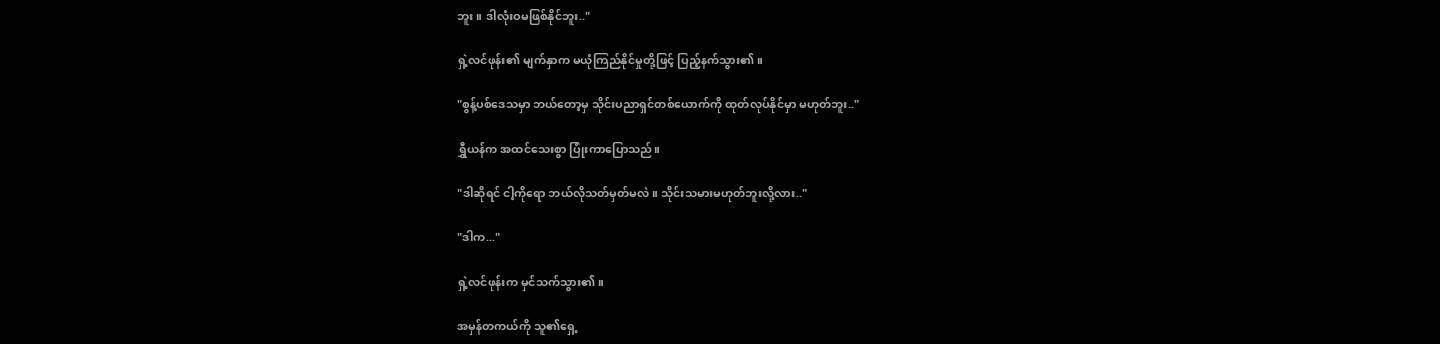ဘူး။ ဒါလုံးဝမဖြစ်နိုင်ဘူး.."

ရှဲ့လင်ဖုန်း၏ မျက်နှာက မယုံကြည်နိုင်မှုတို့ဖြင့် ပြည့်နက်သွား၏။

"စွန့်ပစ်ဒေသမှာ ဘယ်တော့မှ သိုင်းပညာရှင်တစ်ယောက်ကို ထုတ်လုပ်နိုင်မှာ မဟုတ်ဘူး.."

ရွှီယန်က အထင်သေးစွာ ပြုံးကာပြောသည်။

"ဒါဆိုရင် ငါ့ကိုရော ဘယ်လိုသတ်မှတ်မလဲ။ သိုင်းသမားမဟုတ်ဘူးလို့လား.."

"ဒါက..."

ရှဲ့လင်ဖုန်းက မှင်သက်သွား၏။

အမှန်တကယ်ကို သူ၏ရှေ့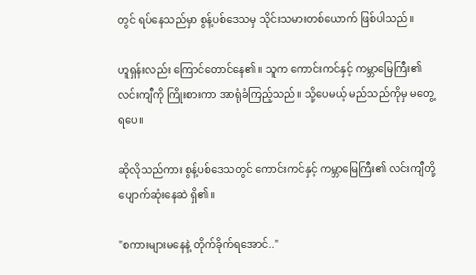တွင် ရပ်နေသည်မှာ စွန့်ပစ်ဒေသမှ သိုင်းသမားတစ်ယောက် ဖြစ်ပါသည်။

ဟူရှန်းလည်း ကြောင်တောင်နေ၏။ သူက ကောင်းကင်နှင့် ကမ္ဘာမြေကြီး၏ လင်းကျီကို ကြိုးစားကာ အာရုံခံကြည့်သည်။ သို့ပေမယ့် မည်သည်ကိုမှ မတွေ့ရပေ။

ဆိုလိုသည်ကား စွန့်ပစ်ဒေသတွင် ကောင်းကင်နှင့် ကမ္ဘာမြေကြီး၏ လင်းကျီတို့ ပျောက်ဆုံးနေဆဲ ရှိ၏။

"စကားများမနေနဲ့ တိုက်ခိုက်ရအောင်.."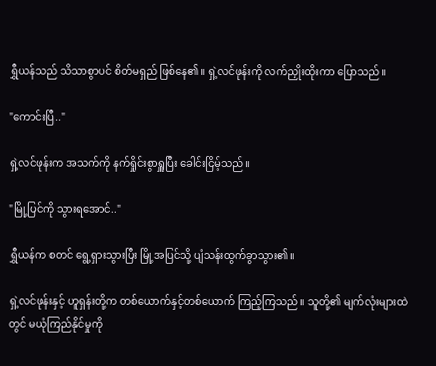ရွှီယန်သည် သိသာစွာပင် စိတ်မရှည် ဖြစ်နေ၏။ ရှဲ့လင်ဖုန်းကို လက်ညှိုးထိုးကာ ပြောသည်။

"ကောင်းပြီ.."

ရှဲ့လင်ဖုန်းက အသက်ကို နက်ရှိုင်းစွာရှူပြီး ခေါင်းငြိမ့်သည်။

"မြို့ပြင်ကို သွားရအောင်.."

ရွှီယန်က စတင် ရွေ့ရှားသွားပြီး မြို့အပြင်သို့ ပျံသန်းထွက်ခွာသွား၏။

ရှဲ့လင်ဖုန်းနှင့် ဟူရှန်းတို့က တစ်ယောက်နှင့်တစ်ယောက် ကြည့်ကြသည်။ သူတို့၏ မျက်လုံးများထဲတွင် မယုံကြည်နိုင်မှုကို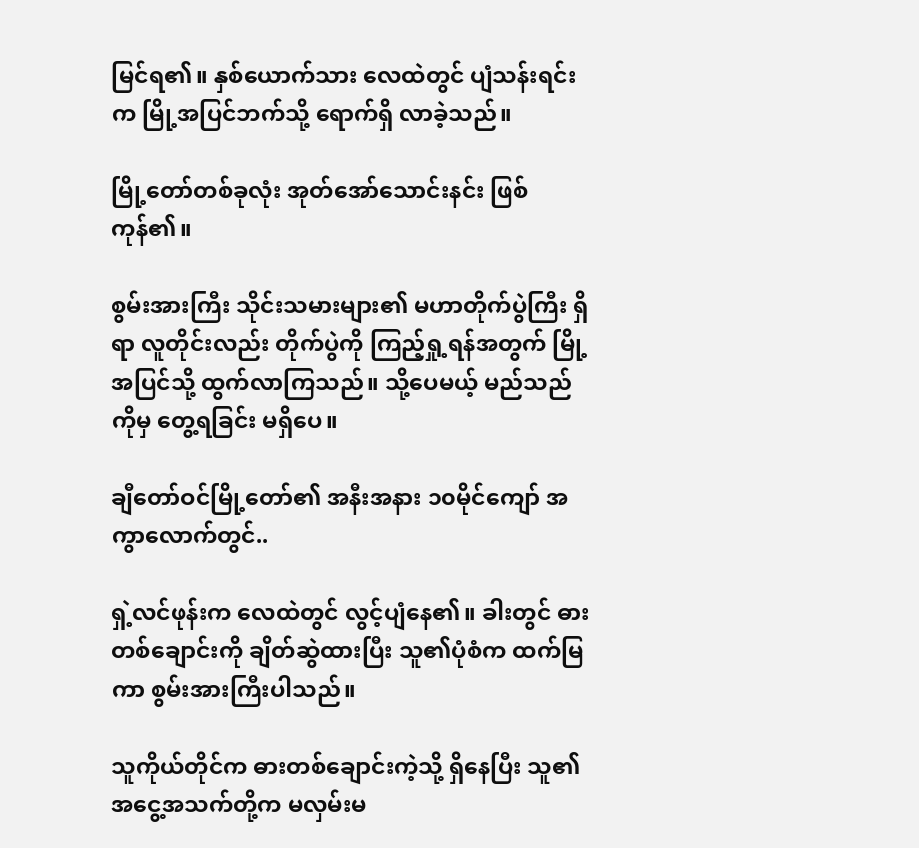မြင်ရ၏။ နှစ်ယောက်သား လေထဲတွင် ပျံသန်းရင်းက မြို့အပြင်ဘက်သို့ ရောက်ရှိ လာခဲ့သည်။

မြို့တော်တစ်ခုလုံး အုတ်အော်သောင်းနင်း ဖြစ်ကုန်၏။

စွမ်းအားကြီး သိုင်းသမားများ၏ မဟာတိုက်ပွဲကြီး ရှိရာ လူတိုင်းလည်း တိုက်ပွဲကို ကြည့်ရှု့ရန်အတွက် မြို့အပြင်သို့ ထွက်လာကြသည်။ သို့ပေမယ့် မည်သည်ကိုမှ တွေ့ရခြင်း မရှိပေ။

ချီတော်ဝင်မြို့တော်၏ အနီးအနား ၁၀မိုင်ကျော် အကွာလောက်တွင်..

ရှဲ့လင်ဖုန်းက လေထဲတွင် လွင့်ပျံနေ၏။ ခါးတွင် ဓားတစ်ချောင်းကို ချိတ်ဆွဲထားပြီး သူ၏ပုံစံက ထက်မြကာ စွမ်းအားကြီးပါသည်။

သူကိုယ်တိုင်က ဓားတစ်ချောင်းကဲ့သို့ ရှိနေပြီး သူ၏ အငွေ့အသက်တို့က မလှမ်းမ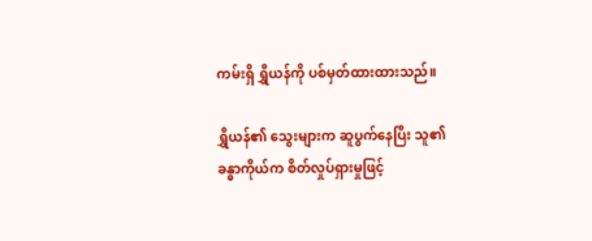ကမ်းရှိ ရွှီယန်ကို ပစ်မှတ်ထားထားသည်။

ရွှီယန်၏ သွေးများက ဆူပွက်နေပြီး သူ၏ခန္ဓာကိုယ်က စိတ်လှုပ်ရှားမှုဖြင့်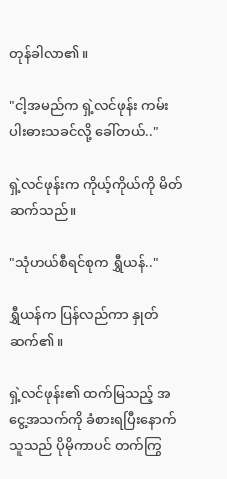တုန်ခါလာ၏။

"ငါ့အမည်က ရှဲ့လင်ဖုန်း ကမ်းပါးဓားသခင်လို့ ခေါ်တယ်.."

ရှဲ့လင်ဖုန်းက ကိုယ့်ကိုယ်ကို မိတ်ဆက်သည်။

"သုံဟယ်စီရင်စုက ရွှီယန်.."

ရွှီယန်က ပြန်လည်ကာ နှုတ်ဆက်၏။

ရှဲ့လင်ဖုန်း၏ ထက်မြသည့် အငွေ့အသက်ကို ခံစားရပြီးနောက် သူသည် ပိုမိုကာပင် တက်ကြွ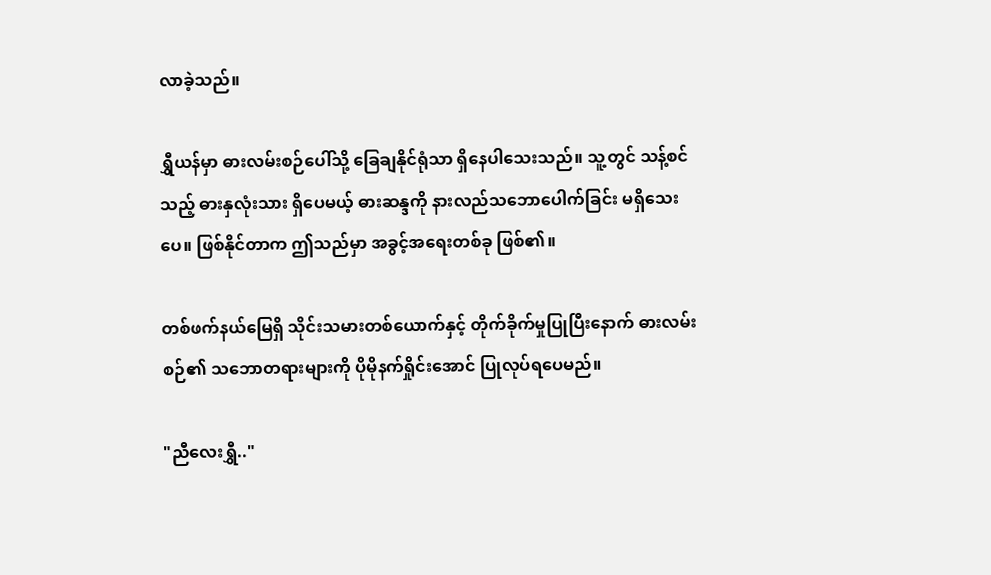လာခဲ့သည်။

ရွှီယန်မှာ ဓားလမ်းစဉ်ပေါ်သို့ ခြေချနိုင်ရုံသာ ရှိနေပါသေးသည်။ သူ့တွင် သန့်စင်သည့် ဓားနှလုံးသား ရှိပေမယ့် ဓားဆန္ဒကို နားလည်သဘောပေါက်ခြင်း မရှိသေးပေ။ ဖြစ်နိုင်တာက ဤသည်မှာ အခွင့်အရေးတစ်ခု ဖြစ်၏။

တစ်ဖက်နယ်မြေရှိ သိုင်းသမားတစ်ယောက်နှင့် တိုက်ခိုက်မှုပြုပြီးနောက် ဓားလမ်းစဉ်၏ သဘောတရားများကို ပိုမိုနက်ရှိုင်းအောင် ပြုလုပ်ရပေမည်။

"ညီလေးရွှီ.."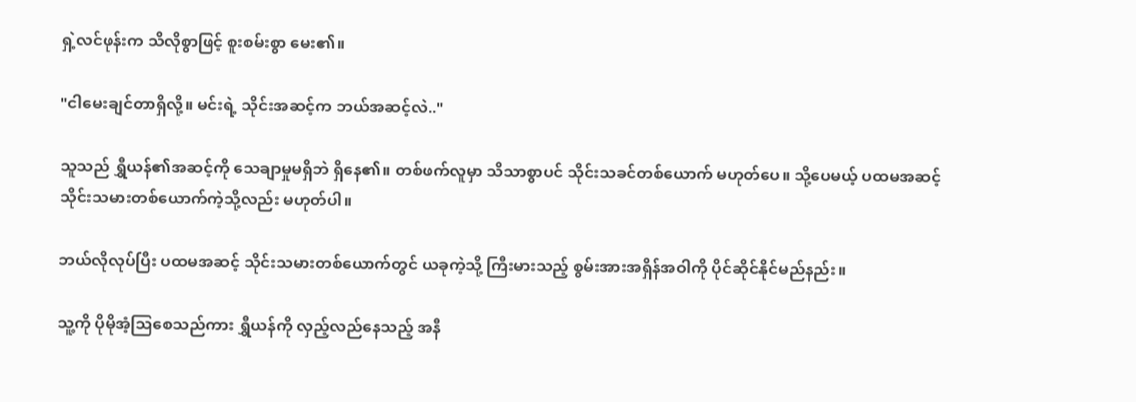ရှဲ့လင်ဖုန်းက သိလိုစွာဖြင့် စူးစမ်းစွာ မေး၏။

"ငါမေးချင်တာရှိလို့။ မင်းရဲ့ သိုင်းအဆင့်က ဘယ်အဆင့်လဲ.."

သူသည် ရွှီယန်၏အဆင့်ကို သေချာမှုမရှိဘဲ ရှိနေ၏။ တစ်ဖက်လူမှာ သိသာစွာပင် သိုင်းသခင်တစ်ယောက် မဟုတ်ပေ။ သို့ပေမယ့် ပထမအဆင့် သိုင်းသမားတစ်ယောက်ကဲ့သို့လည်း မဟုတ်ပါ။

ဘယ်လိုလုပ်ပြီး ပထမအဆင့် သိုင်းသမားတစ်ယောက်တွင် ယခုကဲ့သို့ ကြီးမားသည့် စွမ်းအားအရှိန်အဝါကို ပိုင်ဆိုင်နိုင်မည်နည်း။

သူ့ကို ပိုမိုအံ့သြစေသည်ကား ရွှီယန်ကို လှည့်လည်နေသည့် အနီ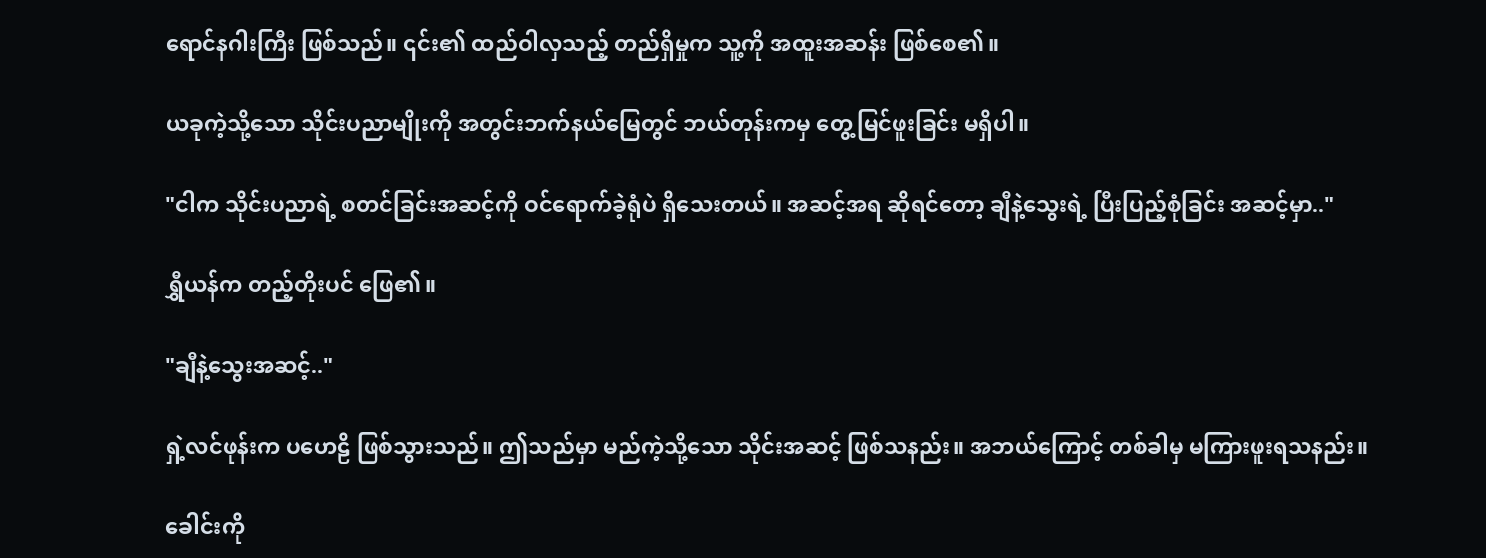ရောင်နဂါးကြီး ဖြစ်သည်။ ၎င်း၏ ထည်ဝါလှသည့် တည်ရှိမှုက သူ့ကို အထူးအဆန်း ဖြစ်စေ၏။

ယခုကဲ့သို့သော သိုင်းပညာမျိုးကို အတွင်းဘက်နယ်မြေတွင် ဘယ်တုန်းကမှ တွေ့မြင်ဖူးခြင်း မရှိပါ။

"ငါက သိုင်းပညာရဲ့ စတင်ခြင်းအဆင့်ကို ဝင်ရောက်ခဲ့ရုံပဲ ရှိသေးတယ်။ အဆင့်အရ ဆိုရင်တော့ ချီနဲ့သွေးရဲ့ ပြီးပြည့်စုံခြင်း အဆင့်မှာ.."

ရွှီယန်က တည့်တိုးပင် ဖြေ၏။

"ချီနဲ့သွေးအဆင့်.."

ရှဲ့လင်ဖုန်းက ပဟေဠိ ဖြစ်သွားသည်။ ဤသည်မှာ မည်ကဲ့သို့သော သိုင်းအဆင့် ဖြစ်သနည်း။ အဘယ်ကြောင့် တစ်ခါမှ မကြားဖူးရသနည်း။

ခေါင်းကို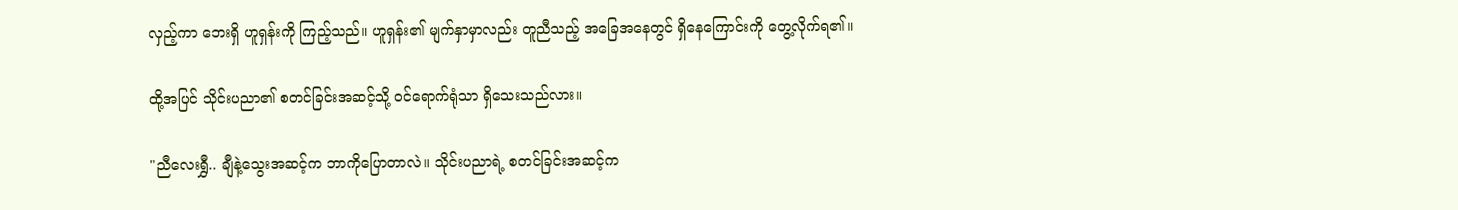လှည့်ကာ ဘေးရှိ ဟူရှန်းကို ကြည့်သည်။ ဟူရှန်း၏ မျက်နှာမှာလည်း တူညီသည့် အခြေအနေတွင် ရှိနေကြောင်းကို တွေ့လိုက်ရ၏။

ထို့အပြင် သိုင်းပညာ၏ စတင်ခြင်းအဆင့်သို့ ဝင်ရောက်ရုံသာ ရှိသေးသည်လား။

"ညီလေးရွှီ.. ချီနဲ့သွေးအဆင့်က ဘာကိုပြောတာလဲ။ သိုင်းပညာရဲ့ စတင်ခြင်းအဆင့်က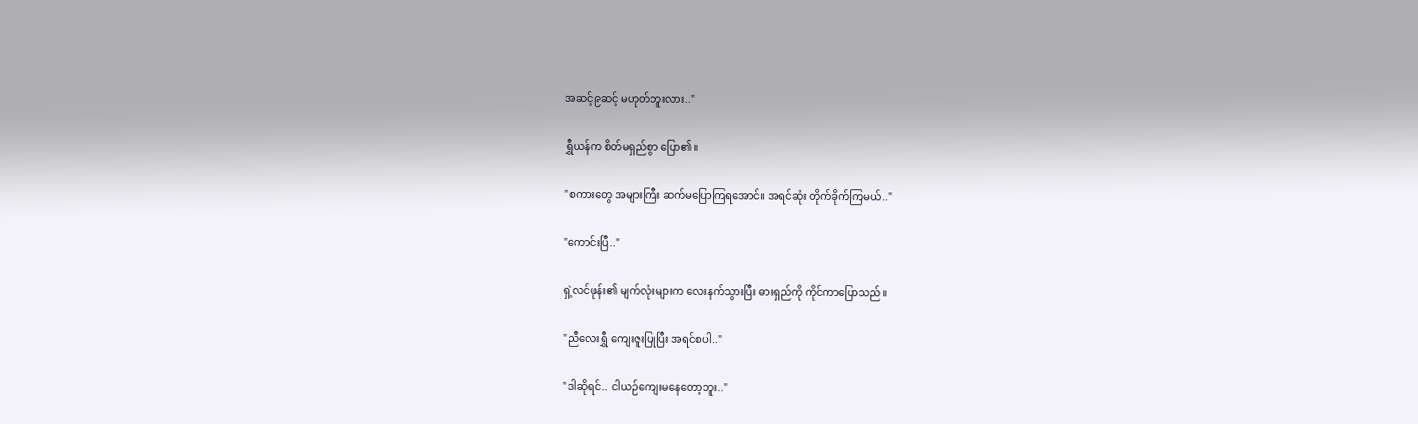အဆင့်၉ဆင့် မဟုတ်ဘူးလား.."

ရွှီယန်က စိတ်မရှည်စွာ ပြော၏။

"စကားတွေ အများကြီး ဆက်မပြောကြရအောင်။ အရင်ဆုံး တိုက်ခိုက်ကြမယ်.."

"ကောင်းပြီ.."

ရှဲ့လင်ဖုန်း၏ မျက်လုံးများက လေးနက်သွားပြီး ဓားရှည်ကို ကိုင်ကာပြောသည်။

"ညီလေးရွှီ ကျေးဇူးပြုပြီး အရင်စပါ.."

"ဒါဆိုရင်.. ငါယဉ်ကျေးမနေတော့ဘူး.."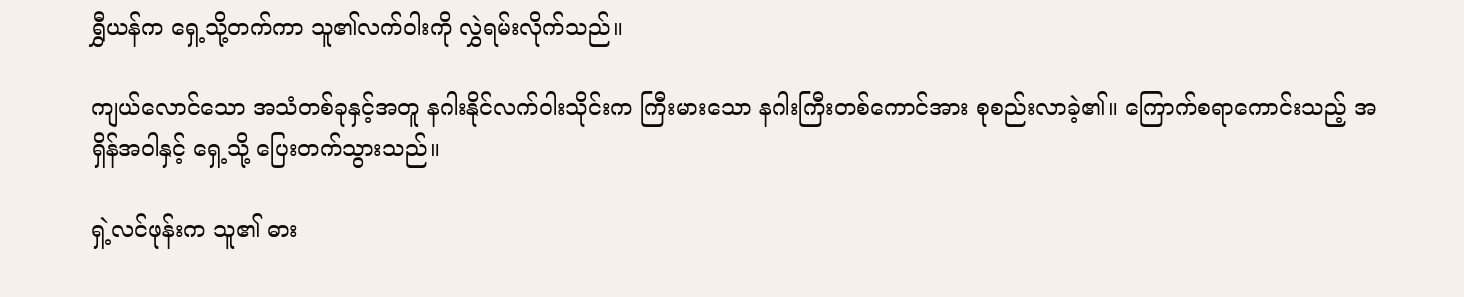ရွှီယန်က ရှေ့သို့တက်ကာ သူ၏လက်ဝါးကို လွှဲရမ်းလိုက်သည်။

ကျယ်လောင်သော အသံတစ်ခုနှင့်အတူ နဂါးနိုင်လက်ဝါးသိုင်းက ကြီးမားသော နဂါးကြီးတစ်ကောင်အား စုစည်းလာခဲ့၏။ ကြောက်စရာကောင်းသည့် အရှိန်အဝါနှင့် ရှေ့သို့ ပြေးတက်သွားသည်။

ရှဲ့လင်ဖုန်းက သူ၏ ဓား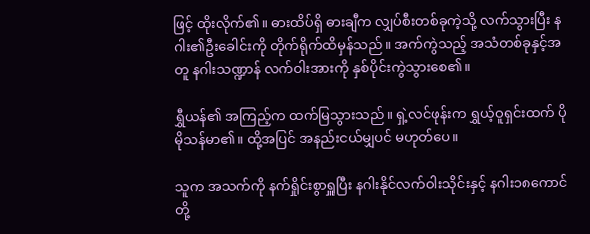ဖြင့် ထိုးလိုက်၏။ ဓားထိပ်ရှိ ဓားချီက လျှပ်စီးတစ်ခုကဲ့သို့ လက်သွားပြီး နဂါး၏ဦးခေါင်းကို တိုက်ရိုက်ထိမှန်သည်။ အက်ကွဲသည့် အသံတစ်ခုနှင့်အတူ နဂါးသဏ္ဍာန် လက်ဝါးအားကို နှစ်ပိုင်းကွဲသွားစေ၏။

ရွှီယန်၏ အကြည့်က ထက်မြသွားသည်။ ရှဲ့လင်ဖုန်းက ရွှယ့်ဝူရှင်းထက် ပိုမိုသန်မာ၏။ ထို့အပြင် အနည်းငယ်မျှပင် မဟုတ်ပေ။

သူက အသက်ကို နက်ရှိုင်းစွာရှူပြီး နဂါးနိုင်လက်ဝါးသိုင်းနှင့် နဂါး၁၈ကောင်တို့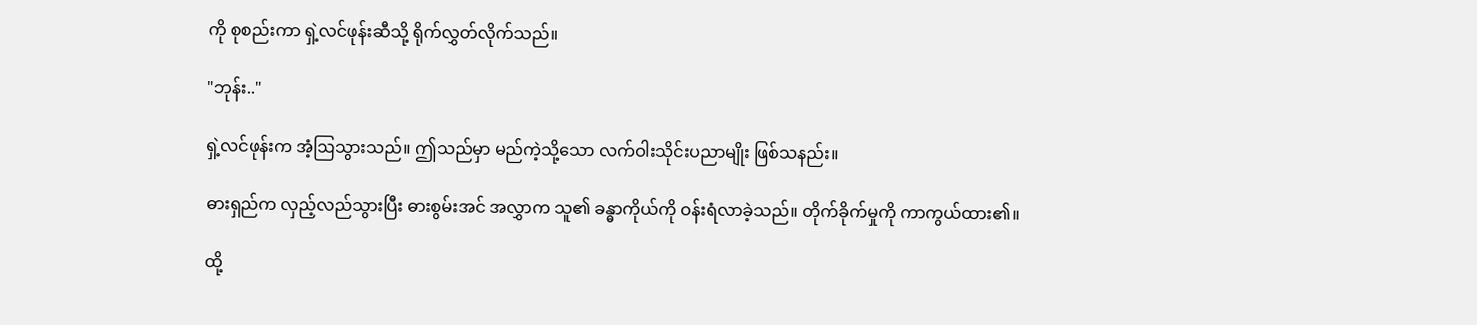ကို စုစည်းကာ ရှဲ့လင်ဖုန်းဆီသို့ ရိုက်လွှတ်လိုက်သည်။

"ဘုန်း.."

ရှဲ့လင်ဖုန်းက အံ့ဩသွားသည်။ ဤသည်မှာ မည်ကဲ့သို့သော လက်ဝါးသိုင်းပညာမျိုး ဖြစ်သနည်း။

ဓားရှည်က လှည့်လည်သွားပြီး ဓားစွမ်းအင် အလွှာက သူ၏ ခန္ဓာကိုယ်ကို ဝန်းရံလာခဲ့သည်။ တိုက်ခိုက်မှုကို ကာကွယ်ထား၏။

ထို့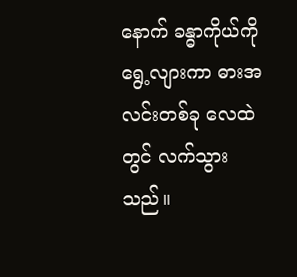နောက် ခန္ဓာကိုယ်ကို ရွေ့လျားကာ ဓားအလင်းတစ်ခု လေထဲတွင် လက်သွားသည်။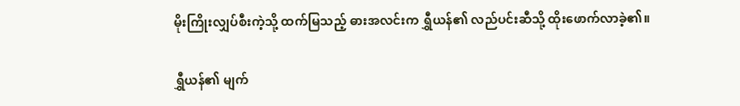မိုးကြိုးလျှပ်စီးကဲ့သို့ ထက်မြသည့် ဓားအလင်းက ရွှီယန်၏ လည်ပင်းဆီသို့ ထိုးဖောက်လာခဲ့၏။

ရွှီယန်၏ မျက်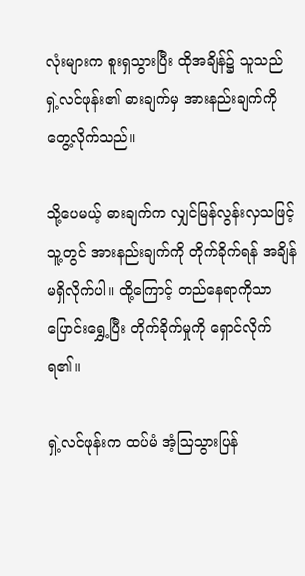လုံးများက စူးရှသွားပြီး ထိုအချိန်၌ သူသည် ရှဲ့လင်ဖုန်း၏ ဓားချက်မှ အားနည်းချက်ကို တွေ့လိုက်သည်။

သို့ပေမယ့် ဓားချက်က လျှင်မြန်လွန်းလှသဖြင့် သူ့တွင် အားနည်းချက်ကို တိုက်ခိုက်ရန် အချိန်မရှိလိုက်ပါ။ ထို့ကြောင့် တည်နေရာကိုသာ ပြောင်းရွှေ့ပြီး တိုက်ခိုက်မှုကို ရှောင်လိုက်ရ၏။

ရှဲ့လင်ဖုန်းက ထပ်မံ အံ့ဩသွားပြန်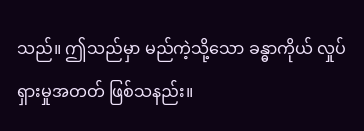သည်။ ဤသည်မှာ မည်ကဲ့သို့သော ခန္ဓာကိုယ် လှုပ်ရှားမှုအတတ် ဖြစ်သနည်း။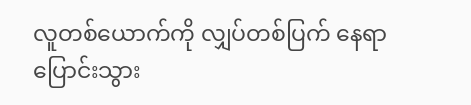လူတစ်ယောက်ကို လျှပ်တစ်ပြက် နေရာပြောင်းသွား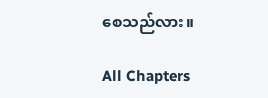စေသည်လား။

All Chapters